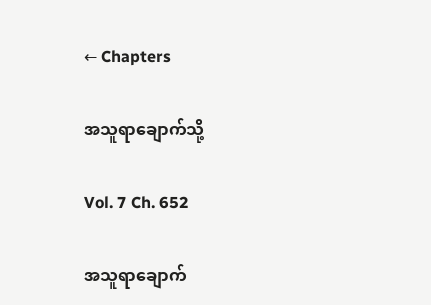← Chapters

အသူရာချောက်သို့

Vol. 7 Ch. 652

အသူရာချောက်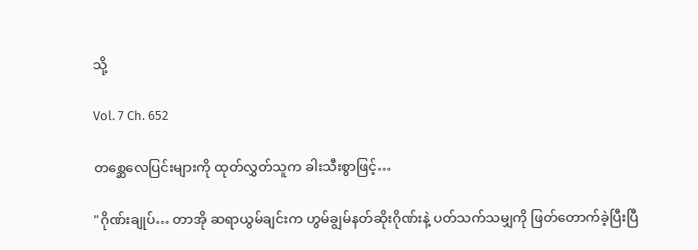သို့

Vol. 7 Ch. 652

တစ္ဆေလေပြင်းများကို ထုတ်လွှတ်သူက ခါးသီးစွာဖြင့်…

"ဂိုဏ်းချုပ်… တာအို ဆရာယွမ်ချင်းက ဟွမ်ချွမ်နတ်ဆိုးဂိုဏ်းနဲ့ ပတ်သက်သမျှကို ဖြတ်တောက်ခဲ့ပြီးပြီ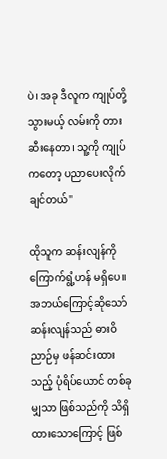ပဲ၊ အခု ဒီလူက ကျုပ်တို့သွားမယ့် လမ်းကို တားဆီးနေတာ၊ သူ့ကို ကျုပ်ကတော့ ပညာပေးလိုက်ချင်တယ်"

ထိုသူက ဆန်းလျန်ကို ကြောက်ရွံ့ဟန် မရှိပေ။ အဘယ်ကြောင့်ဆိုသော် ဆန်းလျန်သည် ဓားဝိညာဉ်မှ ဖန်ဆင်းထားသည့် ပုံရိပ်ယောင် တစ်ခုမျှသာ ဖြစ်သည်ကို သိရှိထားသောကြောင့် ဖြစ်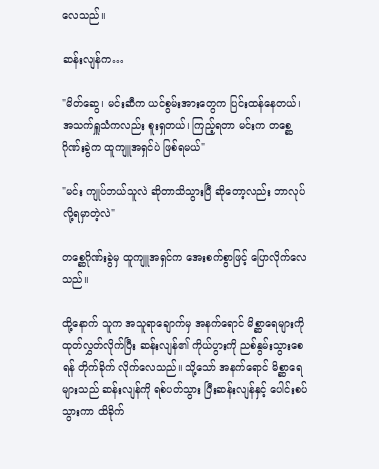လေသည်။

ဆန်းလျန်က…

"မိတ်ဆွေ၊ မင်းဆီက ယင်စွမ်းအားတွေက ပြင်းထန်နေတယ်၊ အသက်ရှူသံကလည်း စူးရှတယ်၊ ကြည့်ရတာ မင်းက တစ္ဆေဂိုဏ်းခွဲက ထူကျူအရှင်ပဲ ဖြစ်ရမယ်"

"မင်း ကျုပ်ဘယ်သူလဲ ဆိုတာသိသွားပြီ ဆိုတော့လည်း ဘာလုပ်လို့ရမှာတဲ့လဲ"

တစ္ဆေဂိုဏ်းခွဲမှ ထူကျူအရှင်က အေးစက်စွာဖြင့် ပြောလိုက်လေသည်။

ထို့နောက် သူက အသူရာချောက်မှ အနက်ရောင် မိစ္ဆာရေများကို ထုတ်လွှတ်လိုက်ပြီး ဆန်းလျန်၏ ကိုယ်ပွားကို ညစ်နွမ်းသွားစေရန် တိုက်ခိုက် လိုက်လေသည်။ သို့သော် အနက်ရောင် မိစ္ဆာရေများသည် ဆန်းလျန်ကို ရစ်ပတ်သွား ပြီးဆန်းလျန်နှင့် ပေါင်းစပ်သွားကာ ထိခိုက်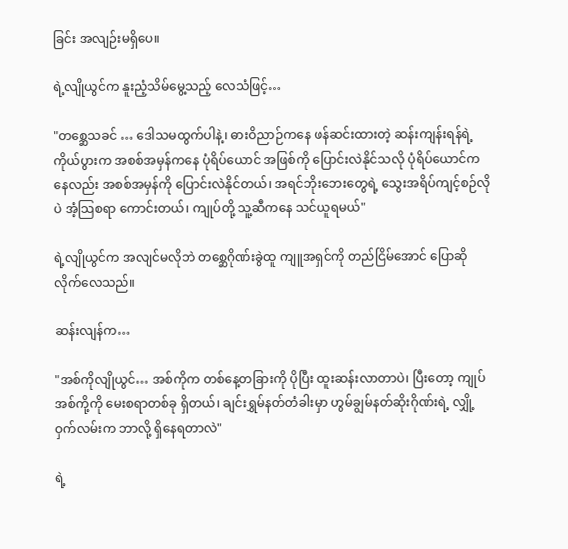ခြင်း အလျဉ်းမရှိပေ။

ရဲ့လျိုယွင်က နူးညံ့သိမ်မွေ့သည့် လေသံဖြင့်…

"တစ္ဆေသခင် … ဒေါသမထွက်ပါနဲ့၊ ဓားဝိညာဉ်ကနေ ဖန်ဆင်းထားတဲ့ ဆန်းကျန်းရန်ရဲ့ ကိုယ်ပွားက အစစ်အမှန်ကနေ ပုံရိပ်ယောင် အဖြစ်ကို ပြောင်းလဲနိုင်သလို ပုံရိပ်ယောင်ကနေလည်း အစစ်အမှန်ကို ပြောင်းလဲနိုင်တယ်၊ အရင်ဘိုးဘေးတွေရဲ့ သွေးအရိပ်ကျင့်စဉ်လိုပဲ အံ့သြစရာ ကောင်းတယ်၊ ကျုပ်တို့ သူ့ဆီကနေ သင်ယူရမယ်"

ရဲ့လျိုယွင်က အလျင်မလိုဘဲ တစ္ဆေဂိုဏ်းခွဲထူ ကျူအရှင်ကို တည်ငြိမ်အောင် ပြောဆို လိုက်လေသည်။

ဆန်းလျန်က…

"အစ်ကိုလျိုယွင်… အစ်ကိုက တစ်နေ့တခြားကို ပိုပြီး ထူးဆန်းလာတာပဲ၊ ပြီးတော့ ကျုပ် အစ်ကို့ကို မေးစရာတစ်ခု ရှိတယ်၊ ချင်းရွှမ်နတ်တံခါးမှာ ဟွမ်ချွမ်နတ်ဆိုးဂိုဏ်းရဲ့ လျှို့ဝှက်လမ်းက ဘာလို့ ရှိနေရတာလဲ"

ရဲ့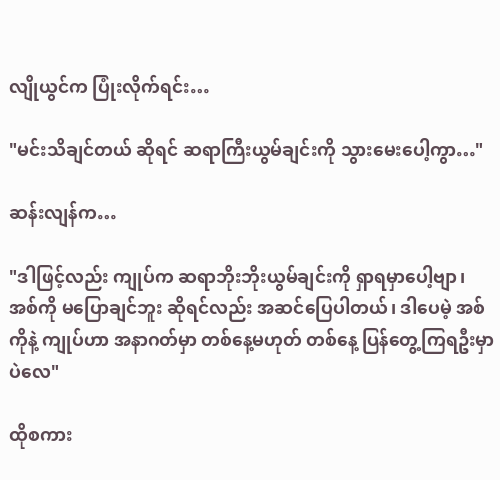လျိုယွင်က ပြုံးလိုက်ရင်း…

"မင်းသိချင်တယ် ဆိုရင် ဆရာကြီးယွမ်ချင်းကို သွားမေးပေါ့ကွာ…"

ဆန်းလျန်က…

"ဒါဖြင့်လည်း ကျုပ်က ဆရာဘိုးဘိုးယွမ်ချင်းကို ရှာရမှာပေါ့ဗျာ၊ အစ်ကို မပြောချင်ဘူး ဆိုရင်လည်း အဆင်ပြေပါတယ်၊ ဒါပေမဲ့ အစ်ကိုနဲ့ ကျုပ်ဟာ အနာဂတ်မှာ တစ်နေ့မဟုတ် တစ်နေ့ ပြန်တွေ့ကြရဦးမှာပဲလေ"

ထိုစကား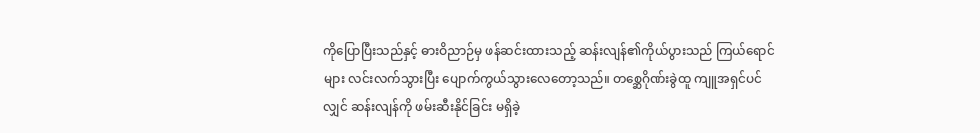ကိုပြောပြီးသည်နှင့် ဓားဝိညာဉ်မှ ဖန်ဆင်းထားသည့် ဆန်းလျန်၏ကိုယ်ပွားသည် ကြယ်ရောင်များ လင်းလက်သွားပြီး ပျောက်ကွယ်သွားလေတော့သည်။ တစ္ဆေဂိုဏ်းခွဲထူ ကျူအရှင်ပင်လျှင် ဆန်းလျန်ကို ဖမ်းဆီးနိုင်ခြင်း မရှိခဲ့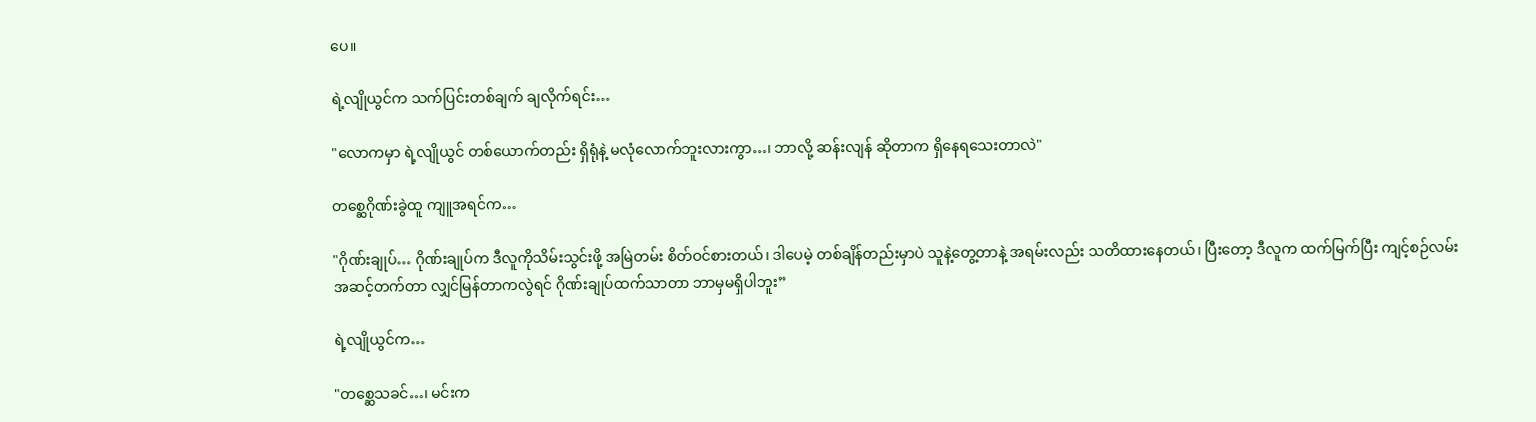ပေ။

ရဲ့လျိုယွင်က သက်ပြင်းတစ်ချက် ချလိုက်ရင်း…

"လောကမှာ ရဲ့လျိုယွင် တစ်ယောက်တည်း ရှိရုံနဲ့ မလုံလောက်ဘူးလားကွာ…၊ ဘာလို့ ဆန်းလျန် ဆိုတာက ရှိနေရသေးတာလဲ"

တစ္ဆေဂိုဏ်းခွဲထူ ကျူအရင်က…

"ဂိုဏ်းချုပ်… ဂိုဏ်းချုပ်က ဒီလူကိုသိမ်းသွင်းဖို့ အမြဲတမ်း စိတ်ဝင်စားတယ်၊ ဒါပေမဲ့ တစ်ချိန်တည်းမှာပဲ သူနဲ့တွေ့တာနဲ့ အရမ်းလည်း သတိထားနေတယ်၊ ပြီးတော့ ဒီလူက ထက်မြက်ပြီး ကျင့်စဉ်လမ်း အဆင့်တက်တာ လျှင်မြန်တာကလွဲရင် ဂိုဏ်းချုပ်ထက်သာတာ ဘာမှမရှိပါဘူး”

ရဲ့လျိုယွင်က…

"တစ္ဆေသခင်…၊ မင်းက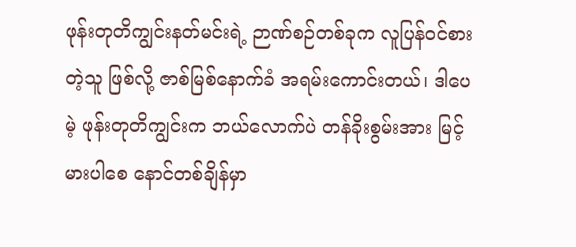ဖုန်းတုတိကျွင်းနတ်မင်းရဲ့ ဉာဏ်စဉ်တစ်ခုက လူပြန်ဝင်စားတဲ့သူ ဖြစ်လို့ ဇာစ်မြစ်နောက်ခံ အရမ်းကောင်းတယ်၊ ဒါပေမဲ့ ဖုန်းတုတိကျွင်းက ဘယ်လောက်ပဲ တန်ခိုးစွမ်းအား မြင့်မားပါစေ နောင်တစ်ချိန်မှာ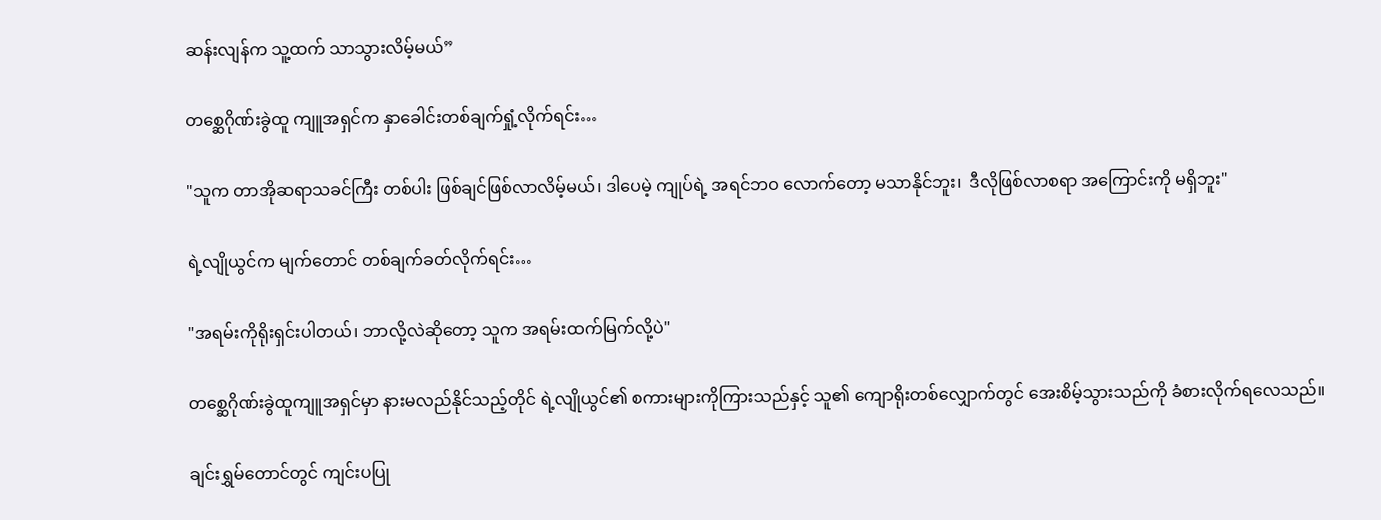ဆန်းလျန်က သူ့ထက် သာသွားလိမ့်မယ်”

တစ္ဆေဂိုဏ်းခွဲထူ ကျူအရှင်က နှာခေါင်းတစ်ချက်ရှုံ့လိုက်ရင်း…

"သူက တာအိုဆရာသခင်ကြီး တစ်ပါး ဖြစ်ချင်ဖြစ်လာလိမ့်မယ်၊ ဒါပေမဲ့ ကျုပ်ရဲ့ အရင်ဘဝ လောက်တော့ မသာနိုင်ဘူး၊  ဒီလိုဖြစ်လာစရာ အကြောင်းကို မရှိဘူး"

ရဲ့လျိုယွင်က မျက်တောင် တစ်ချက်ခတ်လိုက်ရင်း…

"အရမ်းကိုရိုးရှင်းပါတယ်၊ ဘာလို့လဲဆိုတော့ သူက အရမ်းထက်မြက်လို့ပဲ"

တစ္ဆေဂိုဏ်းခွဲထူကျူအရှင်မှာ နားမလည်နိုင်သည့်တိုင် ရဲ့လျိုယွင်၏ စကားများကိုကြားသည်နှင့် သူ၏ ကျောရိုးတစ်လျှောက်တွင် အေးစိမ့်သွားသည်ကို ခံစားလိုက်ရလေသည်။

ချင်းရွှမ်တောင်တွင် ကျင်းပပြု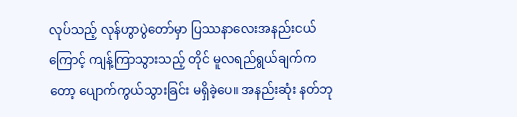လုပ်သည့် လုန်ဟွာပွဲတော်မှာ ပြဿနာလေးအနည်းငယ်ကြောင့် ကျန့်ကြာသွားသည့် တိုင် မူလရည်ရွယ်ချက်ကတော့ ပျောက်ကွယ်သွားခြင်း မရှိခဲ့ပေ။ အနည်းဆုံး နတ်ဘု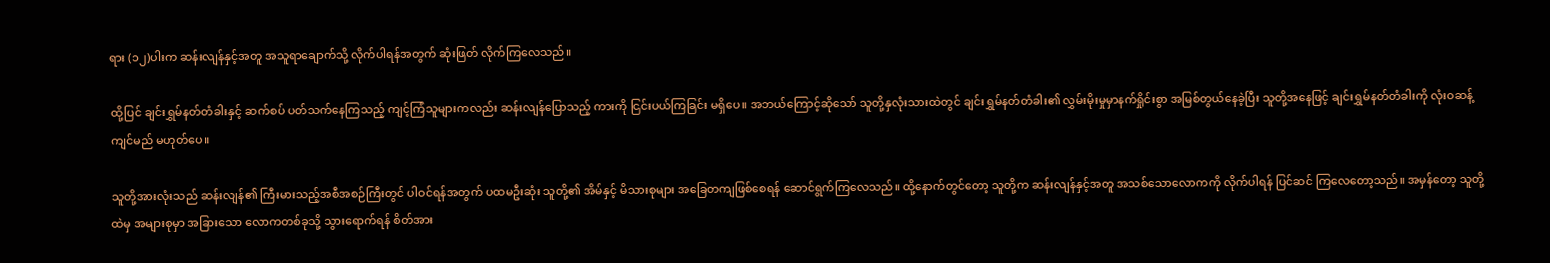ရား (၁၂)ပါးက ဆန်းလျန်နှင့်အတူ အသူရာချောက်သို့ လိုက်ပါရန်အတွက် ဆုံးဖြတ် လိုက်ကြလေသည်။

ထို့ပြင် ချင်းရွှမ်နတ်တံခါးနှင့် ဆက်စပ် ပတ်သက်နေကြသည့် ကျင့်ကြံသူများကလည်း ဆန်းလျန်ပြောသည့် ကားကို ငြင်းပယ်ကြခြင်း မရှိပေ။ အဘယ်ကြောင့်ဆိုသော် သူတို့နှလုံးသားထဲတွင် ချင်းရွှမ်နတ်တံခါး၏ လွှမ်းမိုးမှုမှာနက်ရှိုင်းစွာ အမြစ်တွယ်နေခဲ့ပြီး သူတို့အနေဖြင့် ချင်းရွှမ်နတ်တံခါးကို လုံးဝဆန့်ကျင်မည် မဟုတ်ပေ။

သူတို့အားလုံးသည် ဆန်းလျန်၏ ကြီးမားသည့်အစီအစဉ်ကြီးတွင် ပါဝင်ရန်အတွက် ပထမဦးဆုံး သူတို့၏ အိမ်နှင့် မိသားစုများ အခြေတကျဖြစ်စေရန် ဆောင်ရွက်ကြလေသည်။ ထို့နောက်တွင်တော့ သူတို့က ဆန်းလျန်နှင့်အတူ အသစ်သောလောကကို လိုက်ပါရန် ပြင်ဆင် ကြလေတော့သည်။ အမှန်တော့ သူတို့ထဲမှ အများစုမှာ အခြားသော လောကတစ်ခုသို့ သွားရောက်ရန် စိတ်အား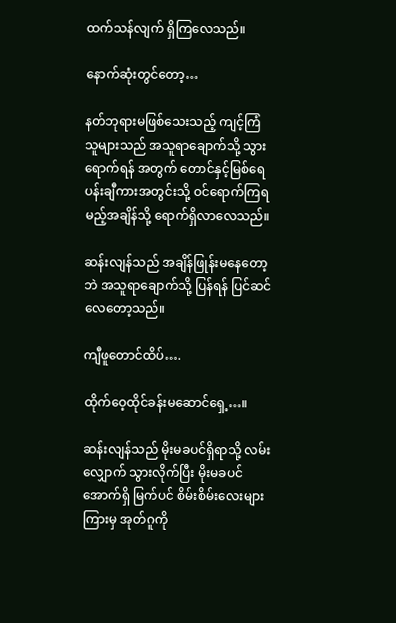ထက်သန်လျက် ရှိကြလေသည်။

နောက်ဆုံးတွင်တော့…

နတ်ဘုရားမဖြစ်သေးသည့် ကျင့်ကြံသူများသည် အသူရာချောက်သို့ သွားရောက်ရန် အတွက် တောင်နှင့်မြစ်ရေ ပန်းချီကားအတွင်းသို့ ဝင်ရောက်ကြရမည့်အချိန်သို့ ရောက်ရှိလာလေသည်။

ဆန်းလျန်သည် အချိန်ဖြုန်းမနေတော့ဘဲ အသူရာချောက်သို့ ပြန်ရန် ပြင်ဆင်လေတော့သည်။

ကျီဖူတောင်ထိပ်….

ထိုက်ဝေ့ထိုင်ခန်းမဆောင်ရှေ့…။

ဆန်းလျန်သည် မိုးမခပင်ရှိရာသို့ လမ်းလျှောက် သွားလိုက်ပြီး မိုးမခပင်အောက်ရှိ မြက်ပင် စိမ်းစိမ်းလေးများကြားမှ အုတ်ဂူကို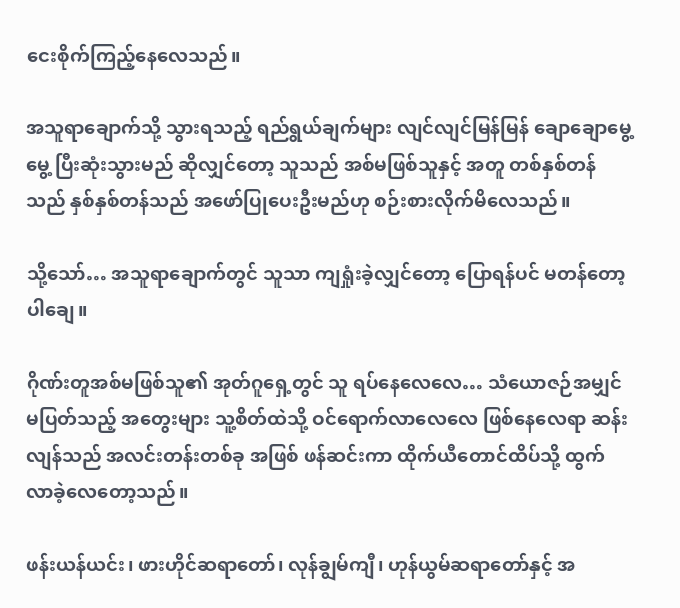ငေးစိုက်ကြည့်နေလေသည်။

အသူရာချောက်သို့ သွားရသည့် ရည်ရွယ်ချက်များ လျင်လျင်မြန်မြန် ချောချောမွေ့မွေ့ ပြီးဆုံးသွားမည် ဆိုလျှင်တော့ သူသည် အစ်မဖြစ်သူနှင့် အတူ တစ်နှစ်တန်သည် နှစ်နှစ်တန်သည် အဖော်ပြုပေးဦးမည်ဟု စဉ်းစားလိုက်မိလေသည်။

သို့သော်… အသူရာချောက်တွင် သူသာ ကျရှုံးခဲ့လျှင်တော့ ပြောရန်ပင် မတန်တော့ပါချေ။

ဂိုဏ်းတူအစ်မဖြစ်သူ၏ အုတ်ဂူရှေ့တွင် သူ ရပ်နေလေလေ… သံယောဇဉ်အမျှင် မပြတ်သည့် အတွေးများ သူ့စိတ်ထဲသို့ ဝင်ရောက်လာလေလေ ဖြစ်နေလေရာ ဆန်းလျန်သည် အလင်းတန်းတစ်ခု အဖြစ် ဖန်ဆင်းကာ ထိုက်ယီတောင်ထိပ်သို့ ထွက်လာခဲ့လေတော့သည်။

ဖန်းယန်ယင်း၊ ဖားဟိုင်ဆရာတော်၊ လုန်ချွမ်ကျီ၊ ဟုန်ယွမ်ဆရာတော်နှင့် အ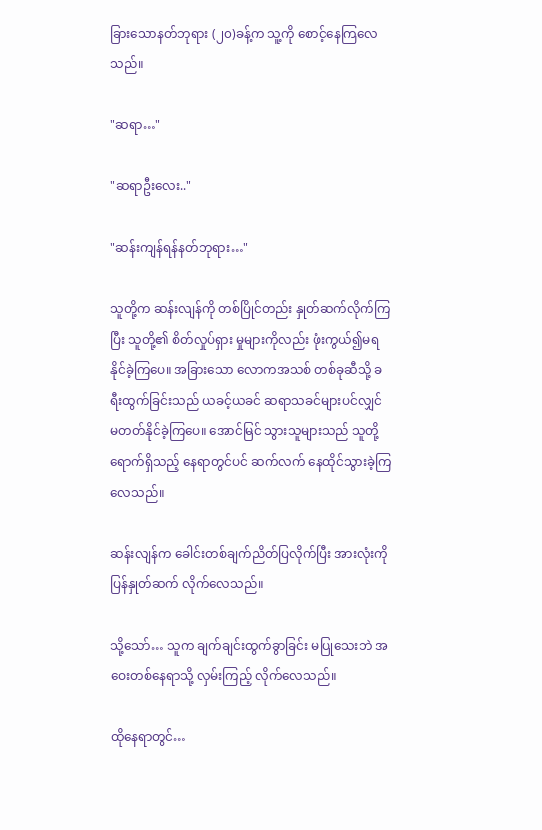ခြားသောနတ်ဘုရား (၂၀)ခန့်က သူ့ကို စောင့်နေကြလေသည်။

"ဆရာ…"

"ဆရာဦးလေး.."

"ဆန်းကျန်ရန်နတ်ဘုရား…"

သူတို့က ဆန်းလျန်ကို တစ်ပြိုင်တည်း နှုတ်ဆက်လိုက်ကြပြီး သူတို့၏ စိတ်လှုပ်ရှား မှုများကိုလည်း ဖုံးကွယ်၍မရနိုင်ခဲ့ကြပေ။ အခြားသော လောကအသစ် တစ်ခုဆီသို့ ခရီးထွက်ခြင်းသည် ယခင့်ယခင် ဆရာသခင်များပင်လျှင် မတတ်နိုင်ခဲ့ကြပေ။ အောင်မြင် သွားသူများသည် သူတို့ ရောက်ရှိသည့် နေရာတွင်ပင် ဆက်လက် နေထိုင်သွားခဲ့ကြလေသည်။

ဆန်းလျန်က ခေါင်းတစ်ချက်ညိတ်ပြလိုက်ပြီး အားလုံးကို ပြန်နှုတ်ဆက် လိုက်လေသည်။

သို့သော်… သူက ချက်ချင်းထွက်ခွာခြင်း မပြုသေးဘဲ အဝေးတစ်နေရာသို့ လှမ်းကြည့် လိုက်လေသည်။

ထိုနေရာတွင်…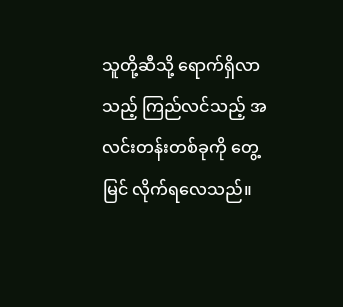သူတို့ဆီသို့ ရောက်ရှိလာသည့် ကြည်လင်သည့် အလင်းတန်းတစ်ခုကို တွေ့မြင် လိုက်ရလေသည်။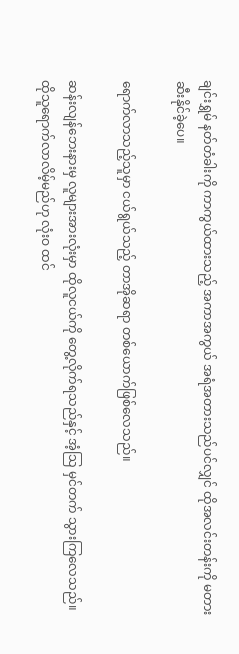ချင်းရွှမ် နတ်တံခါးကို ကာကွယ်ထားသည့် အကာအကွယ် အရံအတားသည်ပင်လျှင် ထိုအလင်းတန်းကို မတားဆီးနိုင်ခဲ့ပေ။

ရောက်လာသည့်သူမှာ ငယ်ရွယ်သည့် တာအိုဆရာ တစ်ယောက်ဖြစ်လေသည်။

ဆန်းလျန်ဘေးနားမှ လူများအားလုံးမှာ ထိုလူငယ်ကို တွေ့လိုက်ရသည်နှင့် အံ့သြ မှင်တက် သွားကြလေသည်။ ထိုသူရောက်လာလိမ့်မည်ဟု လုံးဝ ထင်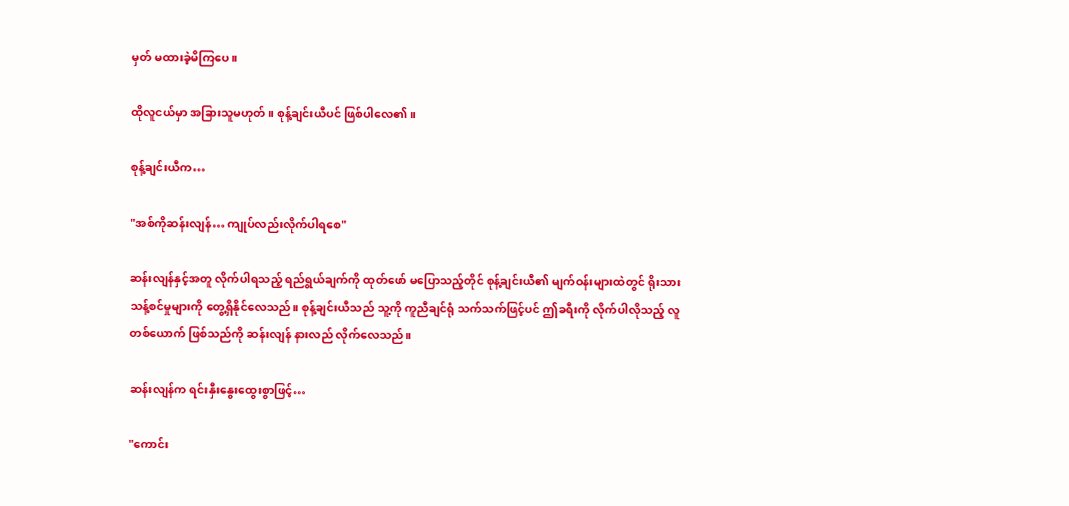မှတ် မထားခဲ့မိကြပေ။

ထိုလူငယ်မှာ အခြားသူမဟုတ်။ စုန့်ချင်းယီပင် ဖြစ်ပါလေ၏။

စုန့်ချင်းယီက…

"အစ်ကိုဆန်းလျန်… ကျုပ်လည်းလိုက်ပါရစေ"

ဆန်းလျန်နှင့်အတူ လိုက်ပါရသည့် ရည်ရွယ်ချက်ကို ထုတ်ဖော် မပြောသည့်တိုင် စုန့်ချင်းယီ၏ မျက်ဝန်းများထဲတွင် ရိုးသား သန့်စင်မှုများကို တွေ့ရှိနိုင်လေသည်။ စုန့်ချင်းယီသည် သူ့ကို ကူညီချင်ရုံ သက်သက်ဖြင့်ပင် ဤခရီးကို လိုက်ပါလိုသည့် လူတစ်ယောက် ဖြစ်သည်ကို ဆန်းလျန် နားလည် လိုက်လေသည်။

ဆန်းလျန်က ရင်းနှီးနွေးထွေးစွာဖြင့်…

"ကောင်း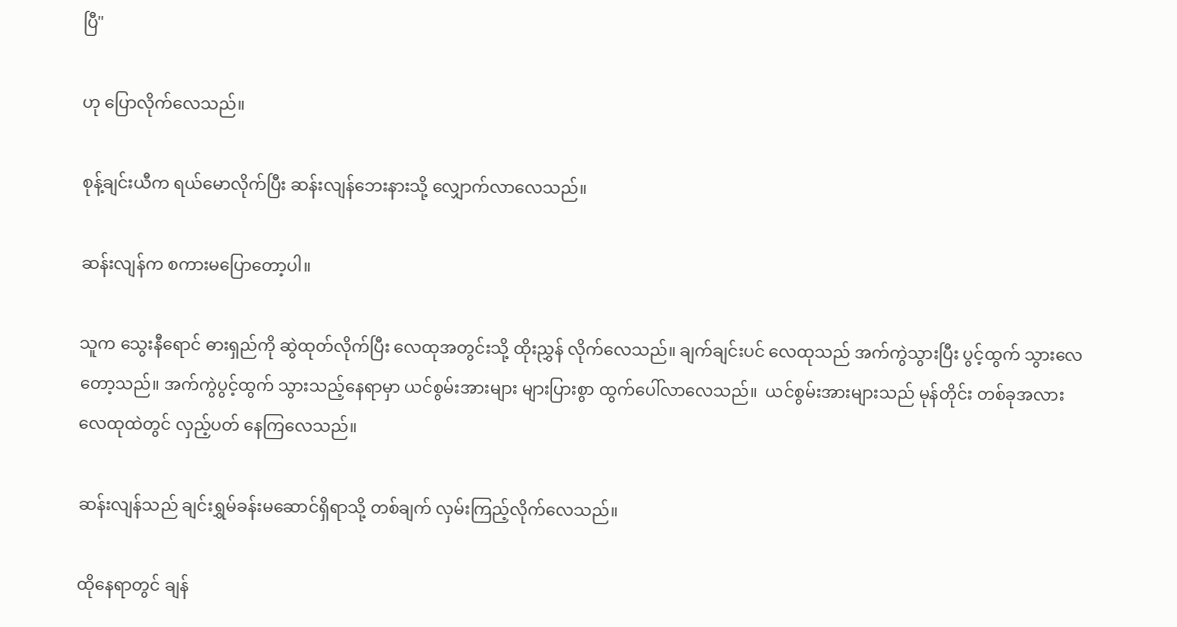ပြီ"

ဟု ပြောလိုက်လေသည်။

စုန့်ချင်းယီက ရယ်မောလိုက်ပြီး ဆန်းလျန်ဘေးနားသို့ လျှောက်လာလေသည်။

ဆန်းလျန်က စကားမပြောတော့ပါ။

သူက သွေးနီရောင် ဓားရှည်ကို ဆွဲထုတ်လိုက်ပြီး လေထုအတွင်းသို့ ထိုးညွှန် လိုက်လေသည်။ ချက်ချင်းပင် လေထုသည် အက်ကွဲသွားပြီး ပွင့်ထွက် သွားလေတော့သည်။ အက်ကွဲပွင့်ထွက် သွားသည့်နေရာမှာ ယင်စွမ်းအားများ များပြားစွာ ထွက်ပေါ်လာလေသည်။  ယင်စွမ်းအားများသည် မုန်တိုင်း တစ်ခုအလား လေထုထဲတွင် လှည့်ပတ် နေကြလေသည်။

ဆန်းလျန်သည် ချင်းရွှမ်ခန်းမဆောင်ရှိရာသို့ တစ်ချက် လှမ်းကြည့်လိုက်လေသည်။

ထိုနေရာတွင် ချန်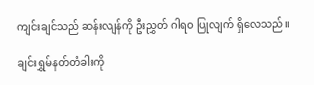ကျင်းချင်သည် ဆန်းလျန်ကို ဦးညွှတ် ဂါရဝ ပြုလျက် ရှိလေသည်။

ချင်းရွှမ်နတ်တံခါးကို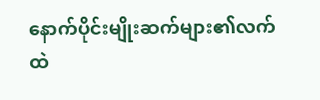နောက်ပိုင်းမျိုးဆက်များ၏လက်ထဲ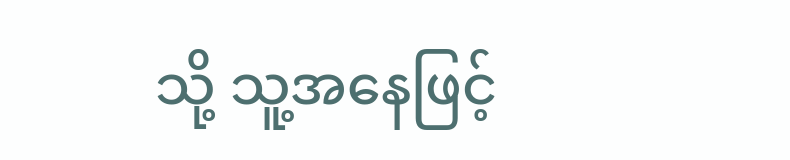သို့ သူ့အနေဖြင့်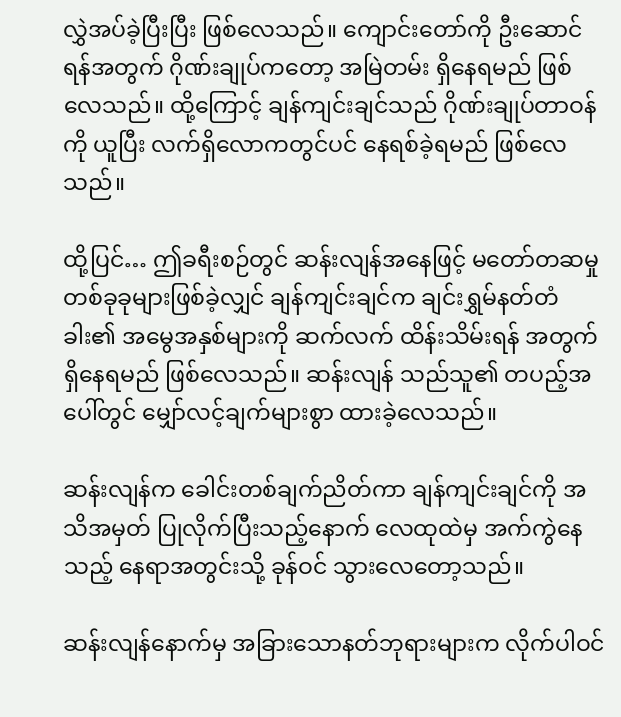လွှဲအပ်ခဲ့ပြီးပြီး ဖြစ်လေသည်။ ကျောင်းတော်ကို ဦးဆောင်ရန်အတွက် ဂိုဏ်းချုပ်ကတော့ အမြဲတမ်း ရှိနေရမည် ဖြစ်လေသည်။ ထို့ကြောင့် ချန်ကျင်းချင်သည် ဂိုဏ်းချုပ်တာဝန်ကို ယူပြီး လက်ရှိလောကတွင်ပင် နေရစ်ခဲ့ရမည် ဖြစ်လေသည်။

ထို့ပြင်… ဤခရီးစဉ်တွင် ဆန်းလျန်အနေဖြင့် မတော်တဆမှု တစ်ခုခုများဖြစ်ခဲ့လျှင် ချန်ကျင်းချင်က ချင်းရွှမ်နတ်တံခါး၏ အမွေအနှစ်များကို ဆက်လက် ထိန်းသိမ်းရန် အတွက် ရှိနေရမည် ဖြစ်လေသည်။ ဆန်းလျန် သည်သူ၏ တပည့်အပေါ်တွင် မျှော်လင့်ချက်များစွာ ထားခဲ့လေသည်။

ဆန်းလျန်က ခေါင်းတစ်ချက်ညိတ်ကာ ချန်ကျင်းချင်ကို အသိအမှတ် ပြုလိုက်ပြီးသည့်နောက် လေထုထဲမှ အက်ကွဲနေသည့် နေရာအတွင်းသို့ ခုန်ဝင် သွားလေတော့သည်။

ဆန်းလျန်နောက်မှ အခြားသောနတ်ဘုရားများက လိုက်ပါဝင်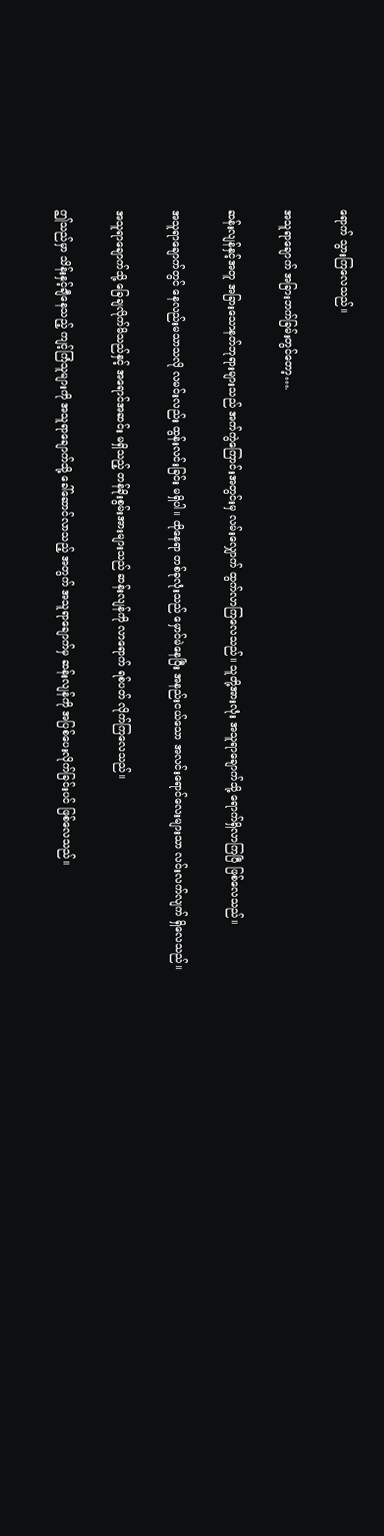ရောက် သွားကြလေသည်။

အသူရာချောက် အခြားဘက်ခြမ်းတွင်တော့….

ဆန်းလျန်နှင့်အတူ အခြားသောနတ်ဘုရားများသည် အက်ကွဲကြောင်းအတွင်းမှ လမ်းလျှောက် ထွက်လာကြလေသည်။ သူတို့အားလုံး အသူရာချောက်သို့ ရောက်ရှိလာကြပြီ ဖြစ်လေသည်။

အသူရာချောက်တွင် နေလည်းမသာသလို လမင်းလည်း ထွန်းလင်းခြင်း မရှိပါ။ ထိုနေရာ တစ်ခုလုံးသည် မှောင်မဲနေပြီး အနည်းငယ်သော အလင်းရောင်လေးများသာ လင်းလက်လျက် ရှိလေသည်။

အသူရာချောက်သို့ ခြေချလိုက်မိသည်နှင့် အရောင်အဆင်း မရှိသည့် တန်ခိုးစွမ်းအားများသည် ဆန်းလျန်ကို လာရောက် ရစ်ပတ် လိုက်ကြလေသည်။

ဤသည်မှာ သိန်းနှင့်ချီနေသည့် ကျင့်ကြံသူများကို အသူရာချောက်သို့ ခေါ်ဆောင်လာသည့် အတွက် အသူရာချောက်မှ ဆန်းလျန်ကို အပြစ်ပေးလိုက်ခြင်းပင် ဖြစ်လေသည်။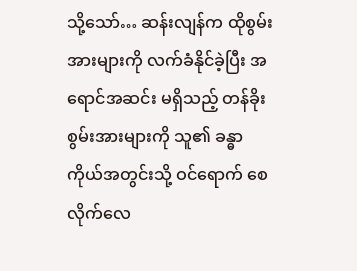သို့သော်… ဆန်းလျန်က ထိုစွမ်းအားများကို လက်ခံနိုင်ခဲ့ပြီး အရောင်အဆင်း မရှိသည့် တန်ခိုးစွမ်းအားများကို သူ၏ ခန္ဓာကိုယ်အတွင်းသို့ ဝင်ရောက် စေလိုက်လေ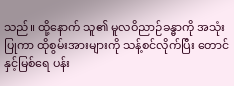သည်။ ထို့နောက် သူ၏ မူလဝိညာဉ်ခန္ဓာကို အသုံးပြုကာ ထိုစွမ်းအားများကို သန့်စင်လိုက်ပြီး တောင်နှင့်မြစ်ရေ ပန်း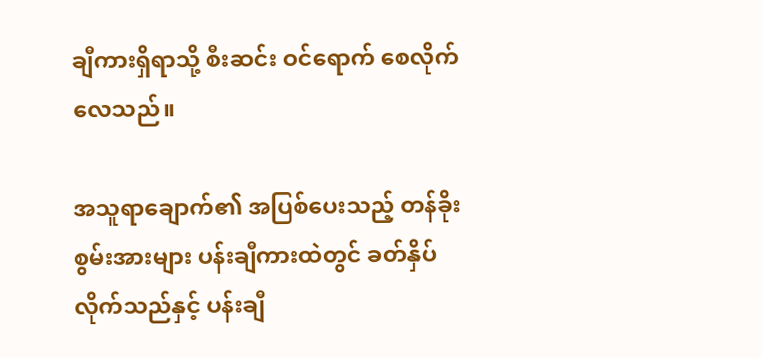ချီကားရှိရာသို့ စီးဆင်း ဝင်ရောက် စေလိုက်လေသည်။

အသူရာချောက်၏ အပြစ်ပေးသည့် တန်ခိုးစွမ်းအားများ ပန်းချီကားထဲတွင် ခတ်နှိပ် လိုက်သည်နှင့် ပန်းချီ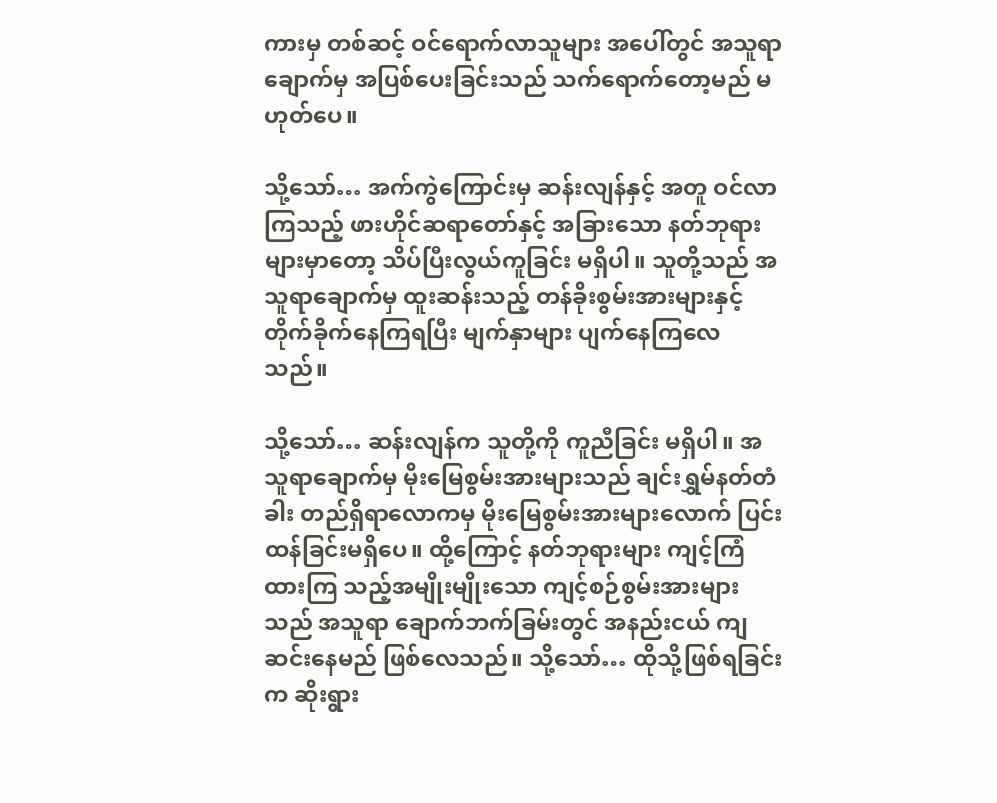ကားမှ တစ်ဆင့် ဝင်ရောက်လာသူများ အပေါ်တွင် အသူရာချောက်မှ အပြစ်ပေးခြင်းသည် သက်ရောက်တော့မည် မဟုတ်ပေ။

သို့သော်… အက်ကွဲကြောင်းမှ ဆန်းလျန်နှင့် အတူ ဝင်လာကြသည့် ဖားဟိုင်ဆရာတော်နှင့် အခြားသော နတ်ဘုရား များမှာတော့ သိပ်ပြီးလွယ်ကူခြင်း မရှိပါ။ သူတို့သည် အသူရာချောက်မှ ထူးဆန်းသည့် တန်ခိုးစွမ်းအားများနှင့် တိုက်ခိုက်နေကြရပြီး မျက်နှာများ ပျက်နေကြလေသည်။

သို့သော်… ဆန်းလျန်က သူတို့ကို ကူညီခြင်း မရှိပါ။ အသူရာချောက်မှ မိုးမြေစွမ်းအားများသည် ချင်းရွှမ်နတ်တံခါး တည်ရှိရာလောကမှ မိုးမြေစွမ်းအားများလောက် ပြင်းထန်ခြင်းမရှိပေ။ ထို့ကြောင့် နတ်ဘုရားများ ကျင့်ကြံထားကြ သည့်အမျိုးမျိုးသော ကျင့်စဉ်စွမ်းအားများသည် အသူရာ ချောက်ဘက်ခြမ်းတွင် အနည်းငယ် ကျဆင်းနေမည် ဖြစ်လေသည်။ သို့သော်… ထိုသို့ဖြစ်ရခြင်းက ဆိုးရွား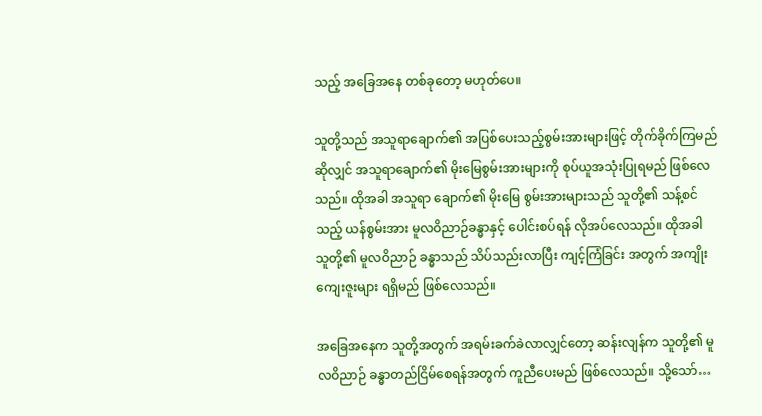သည့် အခြေအနေ တစ်ခုတော့ မဟုတ်ပေ။

သူတို့သည် အသူရာချောက်၏ အပြစ်ပေးသည့်စွမ်းအားများဖြင့် တိုက်ခိုက်ကြမည်ဆိုလျှင် အသူရာချောက်၏ မိုးမြေစွမ်းအားများကို စုပ်ယူအသုံးပြုရမည် ဖြစ်လေသည်။ ထိုအခါ အသူရာ ချောက်၏ မိုးမြေ စွမ်းအားများသည် သူတို့၏ သန့်စင်သည့် ယန်စွမ်းအား မူလဝိညာဉ်ခန္ဓာနှင့် ပေါင်းစပ်ရန် လိုအပ်လေသည်။ ထိုအခါ သူတို့၏ မူလဝိညာဉ် ခန္ဓာသည် သိပ်သည်းလာပြီး ကျင့်ကြံခြင်း အတွက် အကျိုးကျေးဇူးများ ရရှိမည် ဖြစ်လေသည်။

အခြေအနေက သူတို့အတွက် အရမ်းခက်ခဲလာလျှင်တော့ ဆန်းလျန်က သူတို့၏ မူလဝိညာဉ် ခန္ဓာတည်ငြိမ်စေရန်အတွက် ကူညီပေးမည် ဖြစ်လေသည်။ သို့သော်…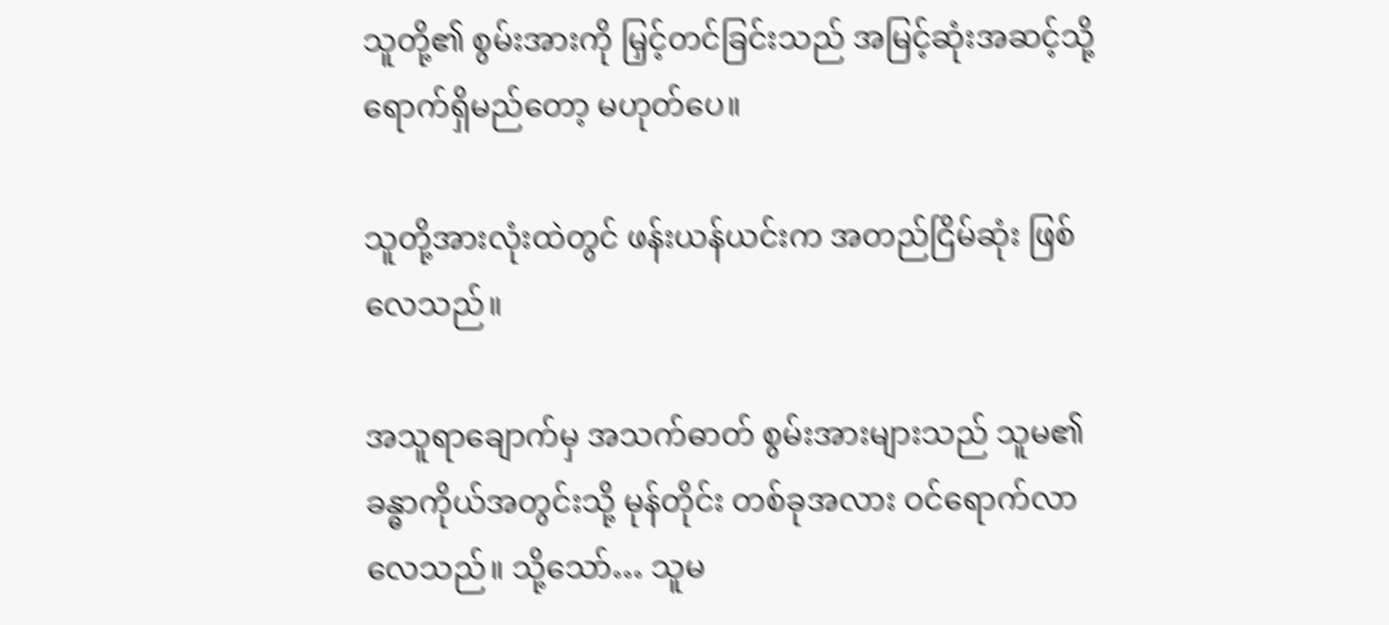သူတို့၏ စွမ်းအားကို မြှင့်တင်ခြင်းသည် အမြင့်ဆုံးအဆင့်သို့ ရောက်ရှိမည်တော့ မဟုတ်ပေ။

သူတို့အားလုံးထဲတွင် ဖန်းယန်ယင်းက အတည်ငြိမ်ဆုံး ဖြစ်လေသည်။

အသူရာချောက်မှ အသက်ဓာတ် စွမ်းအားများသည် သူမ၏ ခန္ဓာကိုယ်အတွင်းသို့ မုန်တိုင်း တစ်ခုအလား ဝင်ရောက်လာလေသည်။ သို့သော်… သူမ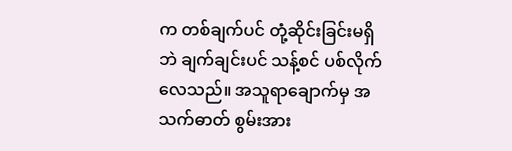က တစ်ချက်ပင် တုံ့ဆိုင်းခြင်းမရှိဘဲ ချက်ချင်းပင် သန့်စင် ပစ်လိုက်လေသည်။ အသူရာချောက်မှ အသက်ဓာတ် စွမ်းအား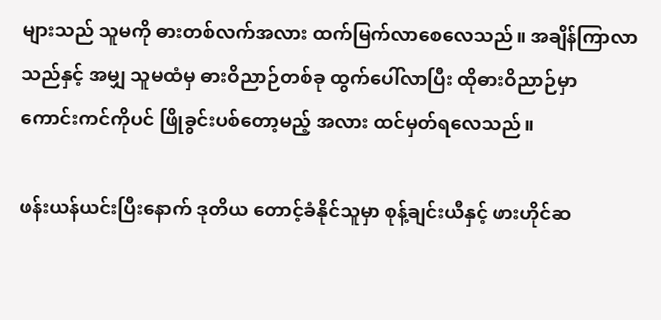များသည် သူမကို ဓားတစ်လက်အလား ထက်မြက်လာစေလေသည်။ အချိန်ကြာလာသည်နှင့် အမျှ သူမထံမှ ဓားဝိညာဉ်တစ်ခု ထွက်ပေါ်လာပြီး ထိုဓားဝိညာဉ်မှာ ကောင်းကင်ကိုပင် ဖြိုခွင်းပစ်တော့မည့် အလား ထင်မှတ်ရလေသည်။

ဖန်းယန်ယင်းပြီးနောက် ဒုတိယ တောင့်ခံနိုင်သူမှာ စုန့်ချင်းယီနှင့် ဖားဟိုင်ဆ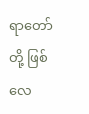ရာတော်တို့ ဖြစ်လေ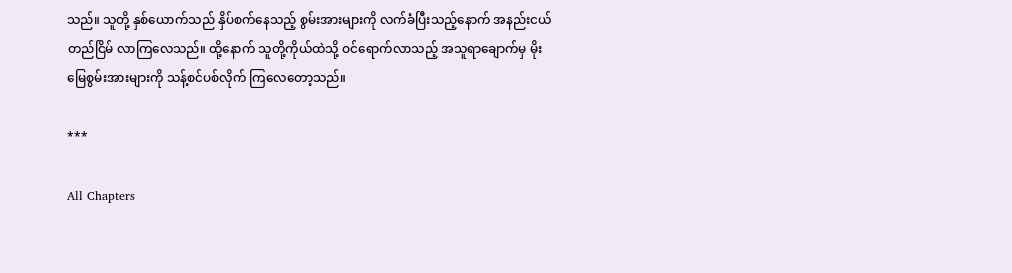သည်။ သူတို့ နှစ်ယောက်သည် နှိပ်စက်နေသည့် စွမ်းအားများကို လက်ခံပြီးသည့်နောက် အနည်းငယ် တည်ငြိမ် လာကြလေသည်။ ထို့နောက် သူတို့ကိုယ်ထဲသို့ ဝင်ရောက်လာသည့် အသူရာချောက်မှ မိုးမြေစွမ်းအားများကို သန့်စင်ပစ်လိုက် ကြလေတော့သည်။

***

All Chapters